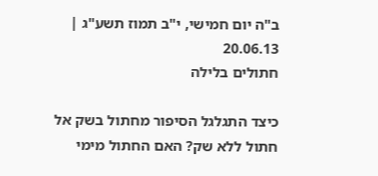ב"ה יום חמישי, י"ב תמוז תשע"ג | 20.06.13
חתולים בלילה

כיצד התגלגל הסיפור מחתול בשק אל חתול ללא שק? האם החתול מימי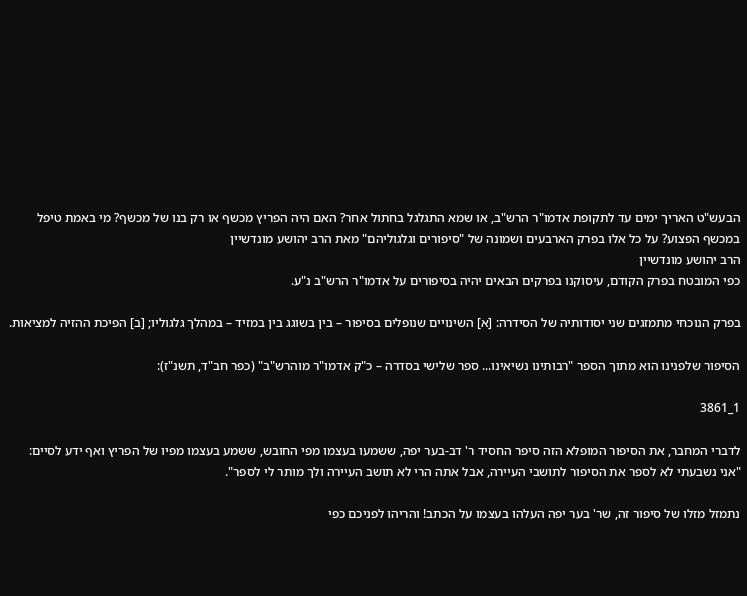הבעש"ט האריך ימים עד לתקופת אדמו"ר הרש"ב, או שמא התגלגל בחתול אחר? האם היה הפריץ מכשף או רק בנו של מכשף? מי באמת טיפל במכשף הפצוע? על כל אלו בפרק הארבעים ושמונה של "סיפורים וגלגוליהם" מאת הרב יהושע מונדשיין
הרב יהושע מונדשיין
כפי המובטח בפרק הקודם, עיסוקנו בפרקים הבאים יהיה בסיפורים על אדמו"ר הרש"ב נ"ע.

בפרק הנוכחי מתמזגים שני יסודותיה של הסידרה: [א] השינויים שנופלים בסיפור – בין בשוגג בין במזיד – במהלך גלגוליו; [ב] הפיכת ההזיה למציאות.

הסיפור שלפנינו הוא מתוך הספר "רבותינו נשיאינו... ספר שלישי בסדרה – כ"ק אדמו"ר מוהרש"ב" (כפר חב"ד, תשנ"ז):

1_3861

לדברי המחבר, את הסיפור המופלא הזה סיפר החסיד ר' דב-בער יפה, ששמעו בעצמו מפי החובש, ששמע בעצמו מפיו של הפריץ ואף ידע לסיים: "אני נשבעתי לא לספר את הסיפור לתושבי העיירה, אבל אתה הרי לא תושב העיירה ולך מותר לי לספר".

נתמזל מזלו של סיפור זה, שר' בער יפה העלהו בעצמו על הכתב! והריהו לפניכם כפי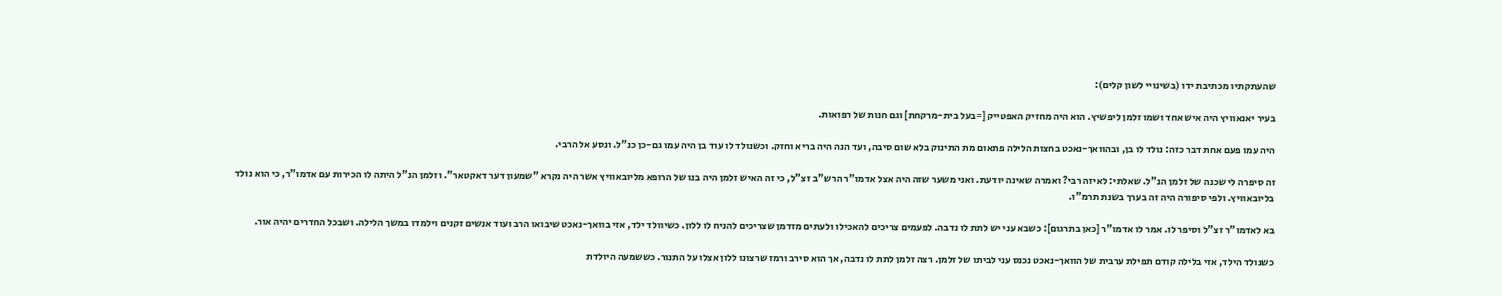שהעתקתיו מכתיבת ידו (בשינויי לשון קלים):

בעיר יאנאוויץ היה איש אחד ושמו זלמן ליפשיץ. הוא היה מחזיק האפטייק [=בעל בית-מרקחת] וגם חנות של רפואות.

היה עמו פעם אחת דבר כזה: נולד לו בן, ובהוואך-נאכט בחצות הלילה פתאום מת התינוק בלא שום סיבה, ועד הנה היה בריא וחזק. וכשנולד לו עוד בן היה עמו גם-כן כנ"ל. ונסע אל הרבי.

זה סיפרה לי שכנה של זלמן הנ"ל. שאלתי: לאיזה רבי? ואמרה שאינה יודעת. ואני משער שזה היה אצל אדמו"ר הרש"ב זצ"ל, כי זה האיש זלמן היה בנו של הרופא מליובאוויץ אשר היה נקרא "שמעון דער דאקטאר". וזלמן הנ"ל היתה לו הכירות עם אדמו"ר, כי הוא נולד בליובאוויץ. ולפי סיפורה היה זה בערך בשנת תרמ"ו.

בא לאדמו"ר זצ"ל וסיפר לו. אמר לו אדמו"ר [כאן בתרגום]: כשבא עני יש לתת לו נדבה. לפעמים צריכים להאכילו ולעתים מזדמן שצריכים להניח לו ללון. כשיוולד ילד, אזי בוואך-נאכט שיבואו הרב ועוד אנשים זקנים וילמדו במשך הלילה. ושבכל החדרים יהיה אור.

כשנולד הילד, אזי בלילה קודם תפילת ערבית של הוואך-נאכט נכנס עני לביתו של זלמן. רצה זלמן לתת לו נדבה, אך הוא סירב ורמז שרצונו ללון אצלו על התנור. כששמעה היולדת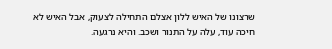שרצונו של האיש ללון אצלם התחילה לצעוק, אבל האיש לא חיכה עוד, עלה על התנור ושכב. והיא נרגעה.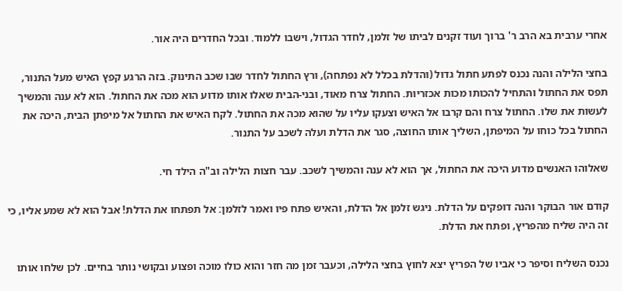אחרי ערבית בא הרב ר' ברוך ועוד זקנים לביתו של זלמן, לחדר הגדול, וישבו ללמוד. ובכל החדרים היה אור.

בחצי הלילה והנה נכנס לפתע חתול גדול (והדלת בכלל לא נפתחה), ורץ החתול לחדר שבו שכב התינוק. בזה הרגע קפץ האיש מעל התנור, תפס את החתול והתחיל להכותו מכות אכזריות. החתול צרח מאוד, ובני-הבית שאלו אותו מדוע הוא מכה את החתול. הוא לא ענה והמשיך לעשות את שלו. החתול צרח והם קרבו אל האיש וצעקו עליו על שהוא מכה את החתול. לקח האיש את החתול אל מיפתן הבית, היכה את החתול בכל כוחו על המיפתן, השליך אותו החוצה, סגר את הדלת ועלה לשכב על התנור.

שאלוהו האנשים מדוע היכה את החתול, אך הוא לא ענה והמשיך לשכב. עבר חצות הלילה וב"ה הילד חי.

קודם אור הבוקר והנה דופקים על הדלת. ניגש זלמן אל הדלת, והאיש פתח פיו ואמר לזלמן: אל תפתחו את הדלת! אבל הוא לא שמע אליו, כי זה היה שליח מהפריץ, ופתח את הדלת.

נכנס השליח וסיפר כי אביו של הפריץ יצא לחוץ בחצי הלילה, וכעבר זמן מה חזר והוא כולו מוכה ופצוע ובקושי נותר בחיים. לכן שלחו אותו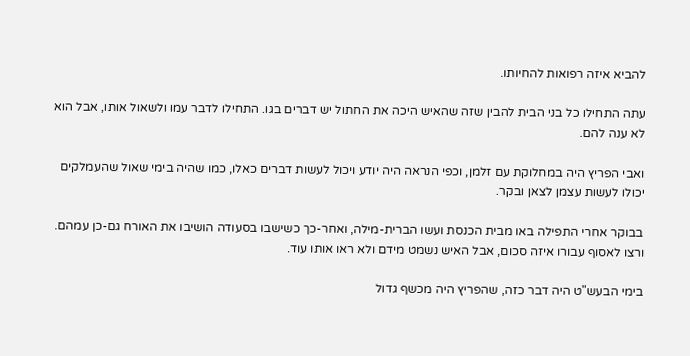להביא איזה רפואות להחיותו.

עתה התחילו כל בני הבית להבין שזה שהאיש היכה את החתול יש דברים בגו. התחילו לדבר עמו ולשאול אותו, אבל הוא לא ענה להם.

ואבי הפריץ היה במחלוקת עם זלמן, וכפי הנראה היה יודע ויכול לעשות דברים כאלו, כמו שהיה בימי שאול שהעמלקים יכולו לעשות עצמן לצאן ובקר.

בבוקר אחרי התפילה באו מבית הכנסת ועשו הברית-מילה, ואחר-כך כשישבו בסעודה הושיבו את האורח גם-כן עמהם. ורצו לאסוף עבורו איזה סכום, אבל האיש נשמט מידם ולא ראו אותו עוד.

בימי הבעש"ט היה דבר כזה, שהפריץ היה מכשף גדול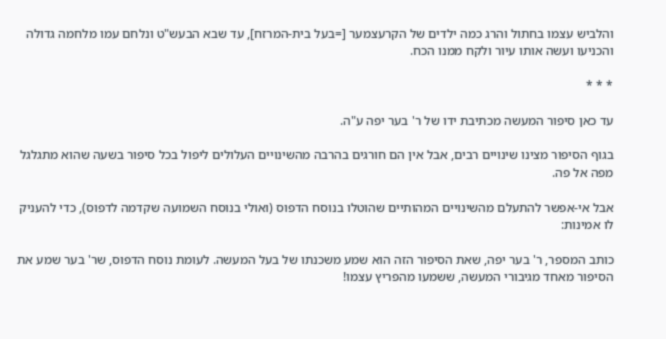והלביש עצמו בחתול והרג כמה ילדים של הקרעצמער [=בעל בית-המרזח], עד שבא הבעש"ט ונלחם עמו מלחמה גדולה והכניעו ועשה אותו עיור ולקח ממנו הכח.

* * *

עד כאן סיפור המעשה מכתיבת ידו של ר' בער יפה ע"ה.

בגוף הסיפור מצינו שינויים רבים, אבל אין הם חורגים בהרבה מהשינויים העלולים ליפול בכל סיפור בשעה שהוא מתגלגל מפה אל פה.

אבל אי-אפשר להתעלם מהשינויים המהותיים שהוטלו בנוסח הדפוס (ואולי בנוסח השמועה שקדמה לדפוס), כדי להעניק לו אמינות:

כותב המספר, ר' בער יפה, שאת הסיפור הזה הוא שמע משכנתו של בעל המעשה. לעומת נוסח הדפוס, שר' בער שמע את הסיפור מאחד מגיבורי המעשה, ששמעו מהפריץ עצמו!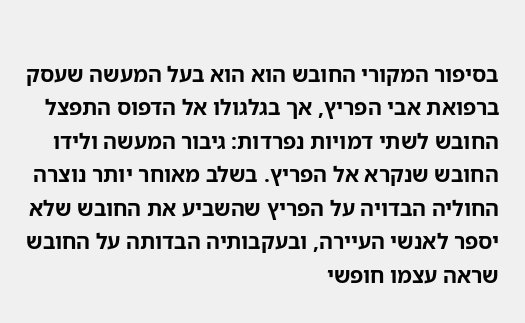בסיפור המקורי החובש הוא הוא בעל המעשה שעסק ברפואת אבי הפריץ, אך בגלגולו אל הדפוס התפצל החובש לשתי דמויות נפרדות: גיבור המעשה ולידו החובש שנקרא אל הפריץ. בשלב מאוחר יותר נוצרה החוליה הבדויה על הפריץ שהשביע את החובש שלא יספר לאנשי העיירה, ובעקבותיה הבדותה על החובש שראה עצמו חופשי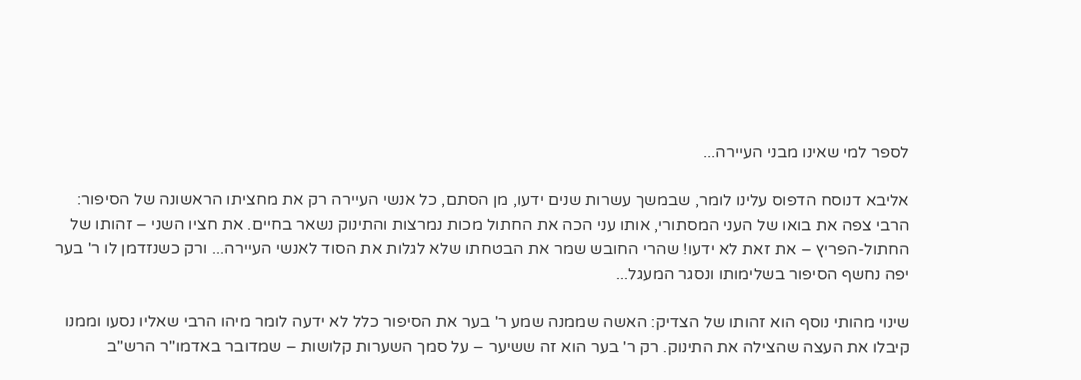לספר למי שאינו מבני העיירה...

אליבא דנוסח הדפוס עלינו לומר, שבמשך עשרות שנים ידעו, מן הסתם, כל אנשי העיירה רק את מחציתו הראשונה של הסיפור: הרבי צפה את בואו של העני המסתורי, אותו עני הכה את החתול מכות נמרצות והתינוק נשאר בחיים. את חציו השני – זהותו של החתול-הפריץ – את זאת לא ידעו! שהרי החובש שמר את הבטחתו שלא לגלות את הסוד לאנשי העיירה... ורק כשנזדמן לו ר' בער יפה נחשף הסיפור בשלימותו ונסגר המעגל...

שינוי מהותי נוסף הוא זהותו של הצדיק: האשה שממנה שמע ר' בער את הסיפור כלל לא ידעה לומר מיהו הרבי שאליו נסעו וממנו קיבלו את העצה שהצילה את התינוק. רק ר' בער הוא זה ששיער – על סמך השערות קלושות – שמדובר באדמו"ר הרש"ב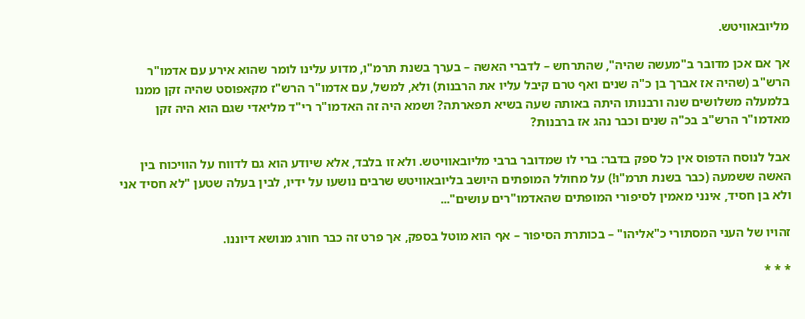מליובאוויטש.

אך אם אכן מדובר ב"מעשה שהיה", שהתרחש – לדברי האשה – בערך בשנת תרמ"ו, מדוע עלינו לומר שהוא אירע עם אדמו"ר הרש"ב (שהיה אז אברך בן כ"ה שנים ואף טרם קיבל עליו את הרבנות) ולא, למשל, עם אדמו"ר הרש"ז מקאפוסט שהיה זקן ממנו בלמעלה משלושים שנה ורבנותו היתה באותה שעה בשיא תפארתה? ושמא היה זה האדמו"ר רי"ד מליאדי שגם הוא היה זקן מאדמו"ר הרש"ב בכ"ה שנים וכבר נהג אז ברבנות?

אבל לנוסח הדפוס אין כל ספק בדבר: ברי לו שמדובר ברבי מליובאוויטש. ולא זו בלבד, אלא שיודע הוא גם לדווח על הוויכוח בין האשה ששמעה (כבר בשנת תרמ"ו!) על מחולל המופתים היושב בליובאוויטש שרבים נושעו על ידיו, לבין בעלה שטען "לא חסיד אני ולא בן חסיד, אינני מאמין לסיפורי המופתים שהאדמו"רים עושים"...

זהויו של העני המסתורי כ"אליהו" – בכותרת הסיפור – אף הוא מוטל בספק, אך פרט זה כבר חורג מנושא דיוננו.

* * *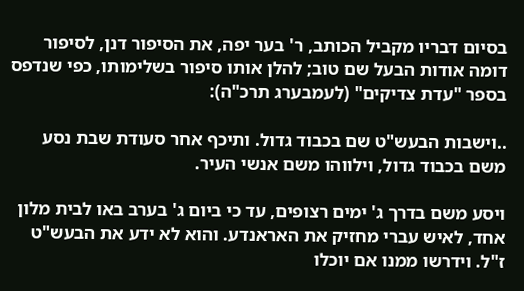בסיום דבריו מקביל הכותב, ר' בער יפה, את הסיפור דנן, לסיפור דומה אודות הבעל שם טוב; להלן אותו סיפור בשלימותו, כפי שנדפס בספר "עדת צדיקים" (לעמבערג תרכ"ה):

..וישבות הבעש"ט שם בכבוד גדול. ותיכף אחר סעודת שבת נסע משם בכבוד גדול, וילווהו משם אנשי העיר.

ויסע משם בדרך ג' ימים רצופים, עד כי ביום ג' בערב באו לבית מלון אחד, לאיש עברי מחזיק את האראנדע. והוא לא ידע את הבעש"ט ז"ל. וידרשו ממנו אם יוכלו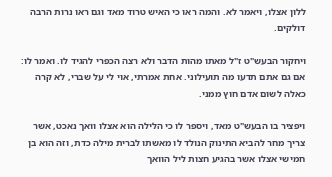ללון אצלו, ויאמר לא. והמה ראו כי האיש טרוד מאד וגם ראו נרות הרבה דולקים.

ויחקור הבעש"ט ז"ל מאתו מהות הדבר ולא רצה הכפרי להגיד לו. ואמר לו: אם גם אתם תדעו מה תועילוני. אחת אמרתי, אוי לי על שברי, לא קרה כאלה לשום אדם חוץ ממני.

ויפציר בו הבעש"ט מאד, ויספר לו כי הלילה הוא אצלו וואך נאכט, אשר צריך מחר להביא התינוק הנולד לו מאשתו לברית מילה כדת, וזה הוא בן חמישי אצלו אשר בהגיע חצות ליל הוואך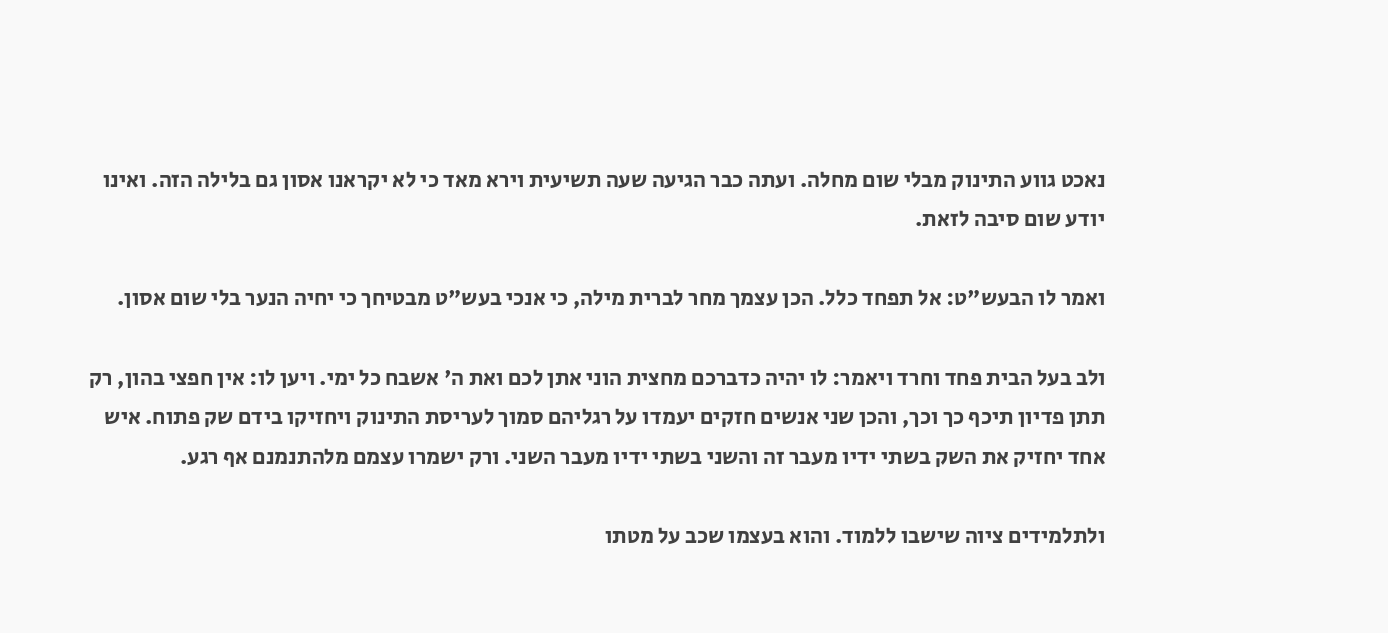נאכט גווע התינוק מבלי שום מחלה. ועתה כבר הגיעה שעה תשיעית וירא מאד כי לא יקראנו אסון גם בלילה הזה. ואינו יודע שום סיבה לזאת.

ואמר לו הבעש"ט: אל תפחד כלל. הכן עצמך מחר לברית מילה, כי אנכי בעש"ט מבטיחך כי יחיה הנער בלי שום אסון.

ולב בעל הבית פחד וחרד ויאמר: לו יהיה כדברכם מחצית הוני אתן לכם ואת ה' אשבח כל ימי. ויען לו: אין חפצי בהון, רק תתן פדיון תיכף כך וכך, והכן שני אנשים חזקים יעמדו על רגליהם סמוך לעריסת התינוק ויחזיקו בידם שק פתוח. איש אחד יחזיק את השק בשתי ידיו מעבר זה והשני בשתי ידיו מעבר השני. ורק ישמרו עצמם מלהתנמנם אף רגע.

ולתלמידים ציוה שישבו ללמוד. והוא בעצמו שכב על מטתו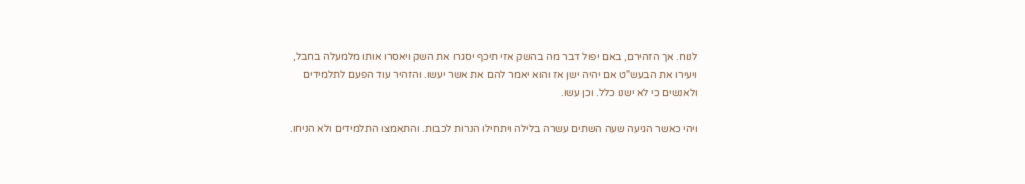לנוח. אך הזהירם, באם יפול דבר מה בהשק אזי תיכף יסגרו את השק ויאסרו אותו מלמעלה בחבל, ויעירו את הבעש"ט אם יהיה ישן אז והוא יאמר להם את אשר יעשו. והזהיר עוד הפעם לתלמידים ולאנשים כי לא ישנו כלל. וכן עשו.

ויהי כאשר הגיעה שעה השתים עשרה בלילה ויתחילו הנרות לכבות. והתאמצו התלמידים ולא הניחו.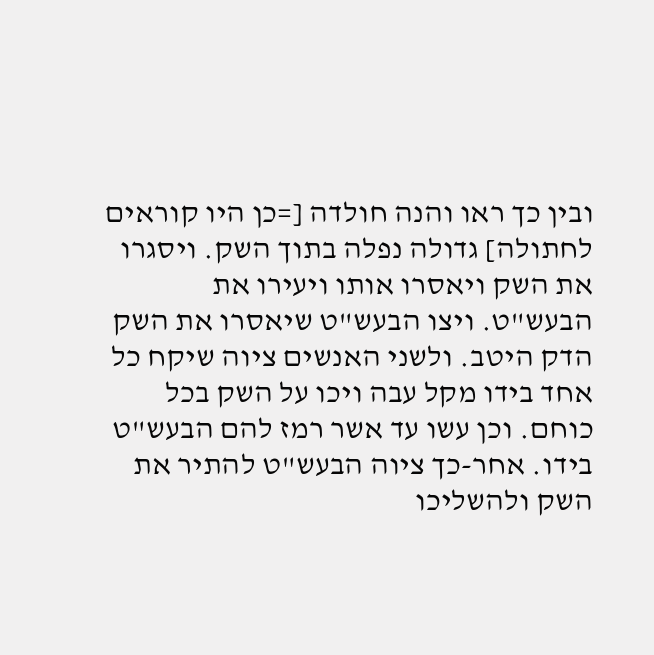ובין כך ראו והנה חולדה [=כן היו קוראים לחתולה] גדולה נפלה בתוך השק. ויסגרו את השק ויאסרו אותו ויעירו את הבעש"ט. ויצו הבעש"ט שיאסרו את השק הדק היטב. ולשני האנשים ציוה שיקח כל אחד בידו מקל עבה ויכו על השק בכל כוחם. וכן עשו עד אשר רמז להם הבעש"ט בידו. אחר-כך ציוה הבעש"ט להתיר את השק ולהשליכו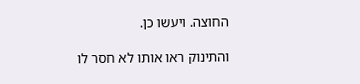החוצה. ויעשו כן.

והתינוק ראו אותו לא חסר לו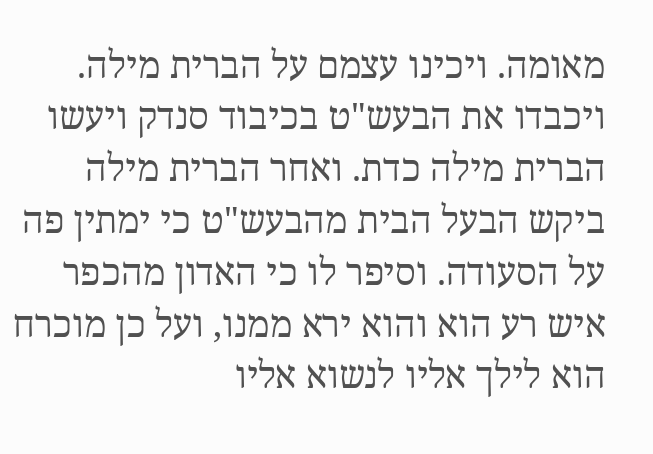מאומה. ויכינו עצמם על הברית מילה. ויכבדו את הבעש"ט בכיבוד סנדק ויעשו הברית מילה כדת. ואחר הברית מילה ביקש הבעל הבית מהבעש"ט כי ימתין פה על הסעודה. וסיפר לו כי האדון מהכפר איש רע הוא והוא ירא ממנו, ועל כן מוכרח הוא לילך אליו לנשוא אליו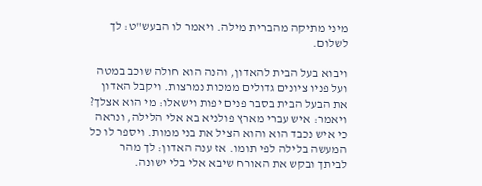מיני מתיקה מהברית מילה. ויאמר לו הבעש"ט: לך לשלום.

ויבוא בעל הבית להאדון, והנה הוא חולה שוכב במטה ועל פניו ציונים גדולים ממכות נמרצות. ויקבל האדון את הבעל הבית בסבר פנים יפות וישאלו: מי הוא אצלך? ויאמר: איש עברי מארץ פולניא בא אלי הלילה, ונראה כי איש נכבד הוא והוא הציל את בני ממות. ויספר לו כל המעשה בלילה לפי תומו. אז ענה האדון: לך מהר לביתך ובקש את האורח שיבא אלי בלי ישונה.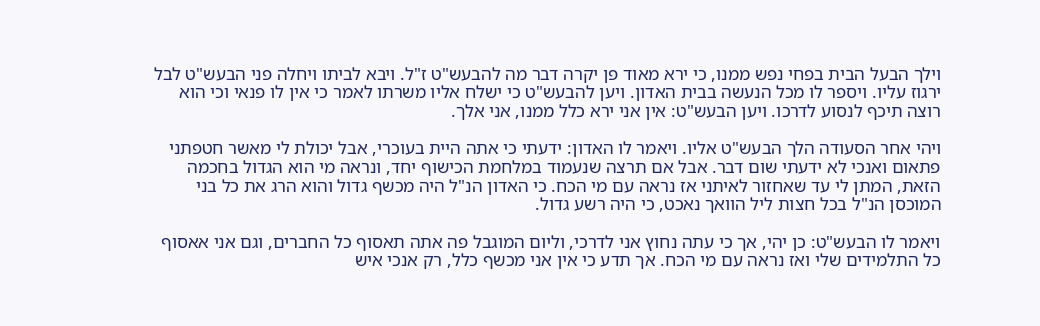וילך הבעל הבית בפחי נפש ממנו, כי ירא מאוד פן יקרה דבר מה להבעש"ט ז"ל. ויבא לביתו ויחלה פני הבעש"ט לבל ירגוז עליו. ויספר לו מכל הנעשה בבית האדון. ויען להבעש"ט כי ישלח אליו משרתו לאמר כי אין לו פנאי וכי הוא רוצה תיכף לנסוע לדרכו. ויען הבעש"ט: אין אני ירא כלל ממנו, אני אלך.

ויהי אחר הסעודה הלך הבעש"ט אליו. ויאמר לו האדון: ידעתי כי אתה היית בעוכרי, אבל יכולת לי מאשר חטפתני פתאום ואנכי לא ידעתי שום דבר. אבל אם תרצה שנעמוד במלחמת הכישוף יחד, ונראה מי הוא הגדול בחכמה הזאת, המתן לי עד שאחזור לאיתני אז נראה עם מי הכח. כי האדון הנ"ל היה מכשף גדול והוא הרג את כל בני המוכסן הנ"ל בכל חצות ליל הוואך נאכט, כי היה רשע גדול.

ויאמר לו הבעש"ט: כן יהי, אך כי עתה נחוץ אני לדרכי, וליום המוגבל פה אתה תאסוף כל החברים, וגם אני אאסוף כל התלמידים שלי ואז נראה עם מי הכח. אך תדע כי אין אני מכשף כלל, רק אנכי איש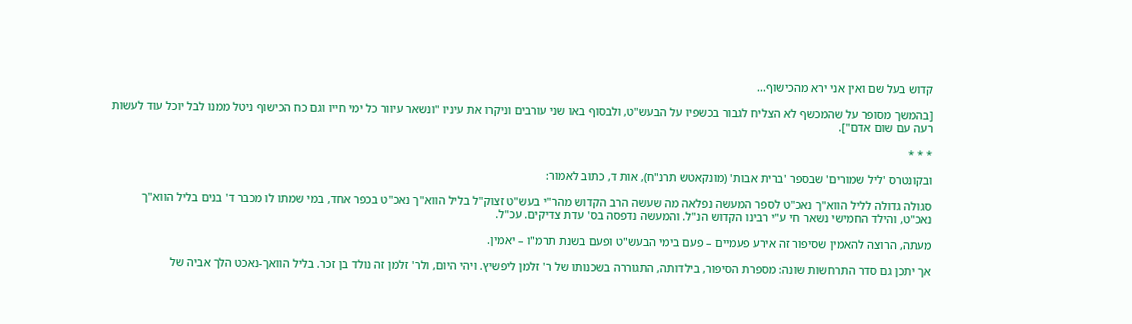קדוש בעל שם ואין אני ירא מהכישוף...

[בהמשך מסופר על שהמכשף לא הצליח לגבור בכשפיו על הבעש"ט, ולבסוף באו שני עורבים וניקרו את עיניו "ונשאר עיוור כל ימי חייו וגם כח הכישוף ניטל ממנו לבל יוכל עוד לעשות רעה עם שום אדם"].

* * *

ובקונטרס 'ליל שמורים' שבספר 'ברית אבות' (מונקאטש תרנ"ח), אות ד, כתוב לאמור:

סגולה גדולה לליל הווא"ך נאכ"ט לספר המעשה נפלאה מה שעשה הרב הקדוש מהר"י בעש"ט זצוק"ל בליל הווא"ך נאכ"ט בכפר אחד, במי שמתו לו מכבר ד' בנים בליל הווא"ך נאכ"ט, והילד החמישי נשאר חי ע"י רבינו הקדוש הנ"ל. והמעשה נדפסה בס' עדת צדיקים. עכ"ל.

מעתה, הרוצה להאמין שסיפור זה אירע פעמיים – פעם בימי הבעש"ט ופעם בשנת תרמ"ו – יאמין.

אך יתכן גם סדר התרחשות שונה: מספרת הסיפור, בילדותה, התגוררה בשכנותו של ר' זלמן ליפשיץ. ויהי היום, ולר' זלמן זה נולד בן זכר. בליל הוואך-נאכט הלך אביה של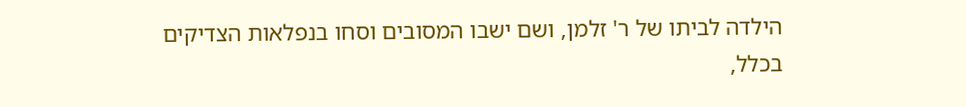הילדה לביתו של ר' זלמן, ושם ישבו המסובים וסחו בנפלאות הצדיקים בכלל,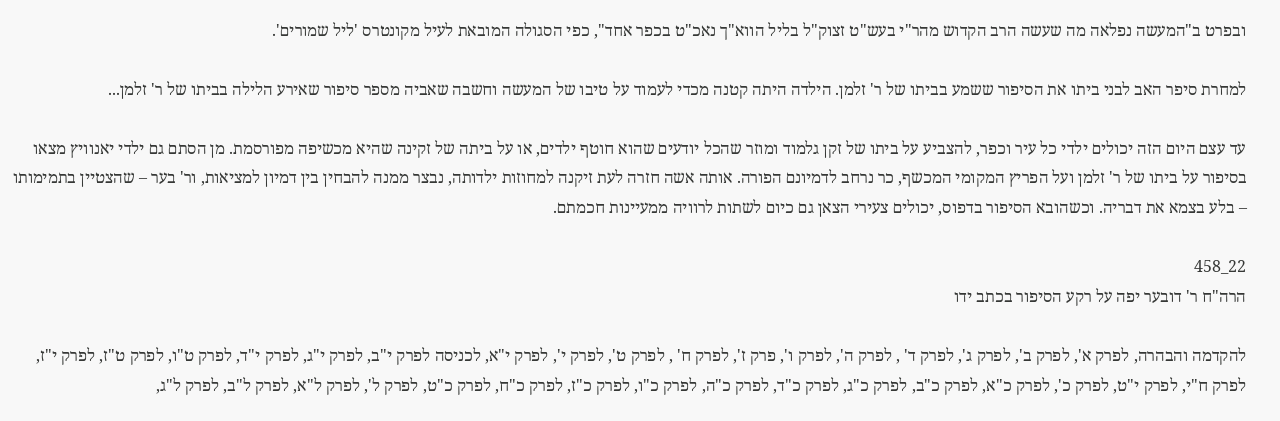ובפרט ב"המעשה נפלאה מה שעשה הרב הקדוש מהר"י בעש"ט זצוק"ל בליל הווא"ך נאכ"ט בכפר אחד", כפי הסגולה המובאת לעיל מקונטרס 'ליל שמורים'.

למחרת סיפר האב לבני ביתו את הסיפור ששמע בביתו של ר' זלמן. הילדה היתה קטנה מכדי לעמוד על טיבו של המעשה וחשבה שאביה מספר סיפור שאירע הלילה בביתו של ר' זלמן...

עד עצם היום הזה יכולים ילדי כל עיר וכפר, להצביע על ביתו של זקן גלמוד ומוזר שהכל יודעים שהוא חוטף ילדים, או על ביתה של זקינה שהיא מכשיפה מפורסמת. מן הסתם גם ילדי יאנוויץ מצאו בסיפור על ביתו של ר' זלמן ועל הפריץ המקומי המכשף, כר נרחב לדמיונם הפורה. אותה אשה חזרה לעת זיקנה למחוזות ילדותה, נבצר ממנה להבחין בין דמיון למציאות, ור' בער – שהצטיין בתמימותו – בלע בצמא את דבריה. וכשהובא הסיפור בדפוס, יכולים צעירי הצאן גם כיום לשתות לרוויה ממעיינות חכמתם.

22_458
הרה"ח ר' דובער יפה על רקע הסיפור בכתב ידו

להקדמה והבהרה, לפרק א', לפרק ב', לפרק ג', לפרק ד' , לפרק ה', לפרק ו', פרק ז', לפרק ח' , לפרק ט', לפרק י', לפרק י"א, לכניסה לפרק י"ב, לפרק י"ג, לפרק י"ד, לפרק ט"ו, לפרק ט"ז, לפרק י"ז, לפרק ח"י, לפרק י"ט, לפרק כ', לפרק כ"א, לפרק כ"ב, לפרק כ"ג, לפרק כ"ד, לפרק כ"ה, לפרק כ"ו, לפרק כ"ז, לפרק כ"ח, לפרק כ"ט, לפרק ל', לפרק ל"א, לפרק ל"ב, לפרק ל"ג,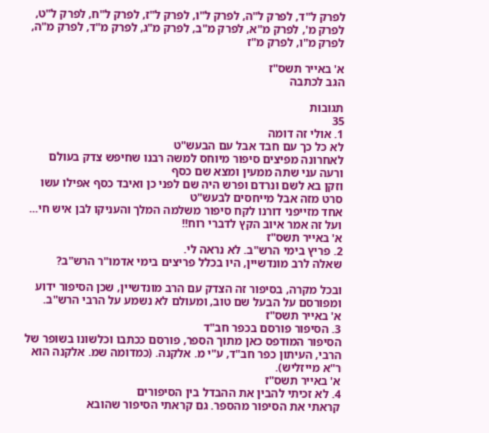לפרק ל"ד, לפרק ל"ה, לפרק ל"ו, לפרק ל"ז, לפרק ל"ח, לפרק ל"ט, לפרק מ', לפרק מ"א, לפרק מ"ב, לפרק מ"ג, לפרק מ"ד, לפרק מ"ה, לפרק מ"ו, לפרק מ"ז

א' באייר תשס"ז
הגב לכתבה

תגובות
35
1. אולי זה דומה
לא כל כך עם חבד אבל עם הבעש"ט
לאחרונה מפיצים סיפור מיוחס למשה רבנו שחיפש צדק בעולם
ורעה עני שתה ממעין ומצא שם כסף
וזקן בא לשם ונרדם ופרש היה שם לפני כן ואיבד כסף אפילו עשו סרט מזה אבל מייחסים לבעש"ט
אחד מזייפני דורנו לקח סיפור משלמה המלך והעניקו לבן איש חי...
ועל זה אמר איוב הקץ לדברי רוח!!
א' באייר תשס"ז
2. פריץ בימי הרש"ב. לא נראה לי.
שאלה לרב מונדשיין, היו בכלל פריצים בימי אדמו"ר הרש"ב?

ובכל מקרה, בסיפור זה הצדק עם הרב מונדשיין, שכן הסיפור ידוע ומפורסם על הבעל שם טוב, ומעולם לא נשמע על הרבי הרש"ב.
א' באייר תשס"ז
3. הסיפור פורסם בכפר חב"ד
הסיפור המודפס כאן מתוך הספר, פורסם ככתבו וכלשונו בשופר של הרבי, העיתון כפר חב"ד, ע"י מ. אלקנה. (כמדומה שמ. אלקנה הוא ר"א מייזליש).
א' באייר תשס"ז
4. לא זכיתי להבין את ההבדל בין הסיפורים
קראתי את הסיפור מהספר. גם קראתי הסיפור שהובא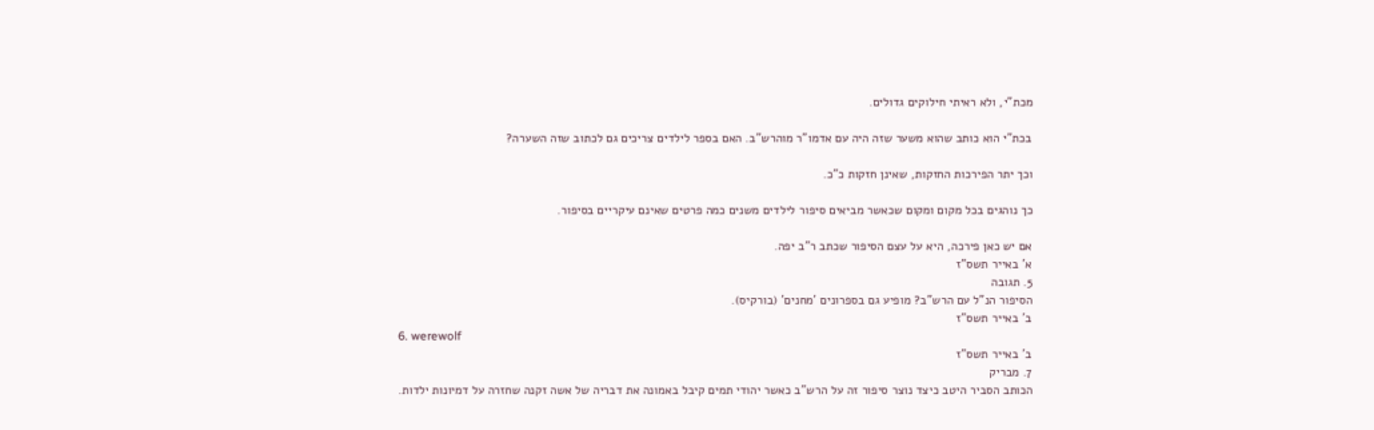מכת"י, ולא ראיתי חילוקים גדולים.

בכת"י הוא כותב שהוא משער שזה היה עם אדמו"ר מוהרש"ב. האם בספר לילדים צריכים גם לכתוב שזה השערה?

וכך יתר הפירכות החזקות, שאינן חזקות כ"כ.

כך נוהגים בכל מקום ומקום שכאשר מביאים סיפור לילדים משנים כמה פרטים שאינם עיקריים בסיפור.

אם יש כאן פירכה, היא על עצם הסיפור שכתב ר"ב יפה.
א' באייר תשס"ז
5. תגובה
הסיפור הנ"ל עם הרש"ב? מופיע גם בספרונים 'מחנים' (בורקיס).
ב' באייר תשס"ז
6. werewolf
ב' באייר תשס"ז
7. מבריק
הכותב הסביר היטב כיצד נוצר סיפור זה על הרש"ב כאשר יהודי תמים קיבל באמונה את דבריה של אשה זקנה שחזרה על דמיונות ילדות.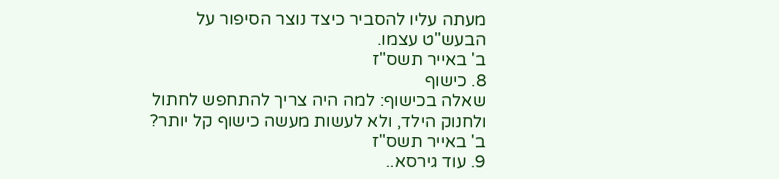מעתה עליו להסביר כיצד נוצר הסיפור על הבעש"ט עצמו.
ב' באייר תשס"ז
8. כישוף
שאלה בכישוף: למה היה צריך להתחפש לחתול ולחנוק הילד, ולא לעשות מעשה כישוף קל יותר?
ב' באייר תשס"ז
9. עוד גירסא..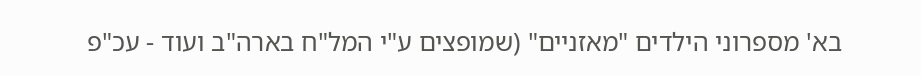בא' מספרוני הילדים "מאזניים" (שמופצים ע"י המל"ח בארה"ב ועוד - עכ"פ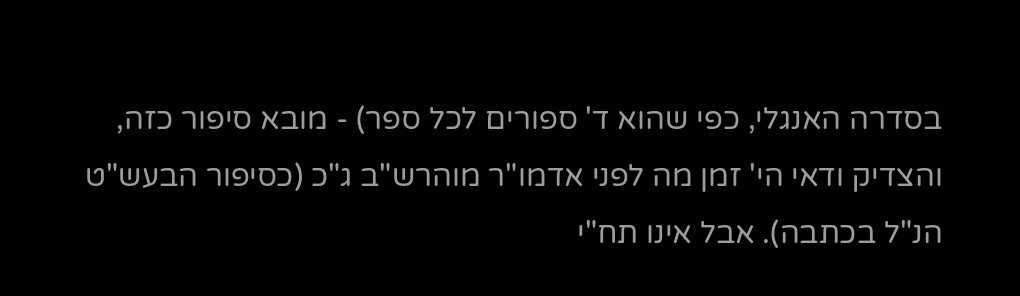בסדרה האנגלי, כפי שהוא ד' ספורים לכל ספר) - מובא סיפור כזה, והצדיק ודאי הי' זמן מה לפני אדמו"ר מוהרש"ב ג"כ (כסיפור הבעש"ט הנ"ל בכתבה). אבל אינו תח"י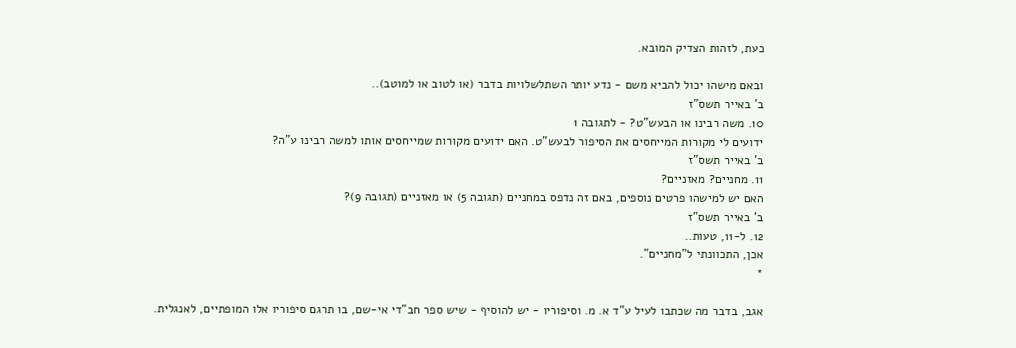כעת, לזהות הצדיק המובא.

ובאם מישהו יכול להביא משם - נדע יותר השתלשלויות בדבר (או לטוב או למוטב)..
ב' באייר תשס"ז
10. משה רבינו או הבעש"ט? - לתגובה 1
ידועים לי מקורות המייחסים את הסיפור לבעש"ט. האם ידועים מקורות שמייחסים אותו למשה רבינו ע"ה?
ב' באייר תשס"ז
11. מחניים? מאזניים?
האם יש למישהו פרטים נוספים, באם זה נדפס במחניים (תגובה 5) או מאזניים (תגובה 9)?
ב' באייר תשס"ז
12. ל-11, טעות..
אכן, התכוונתי ל"מחניים".
*

אגב, בדבר מה שכתבו לעיל ע"ד א. מ. וסיפוריו - יש להוסיף - שיש ספר חב"די אי-שם, בו תרגם סיפוריו אלו המופתיים, לאנגלית.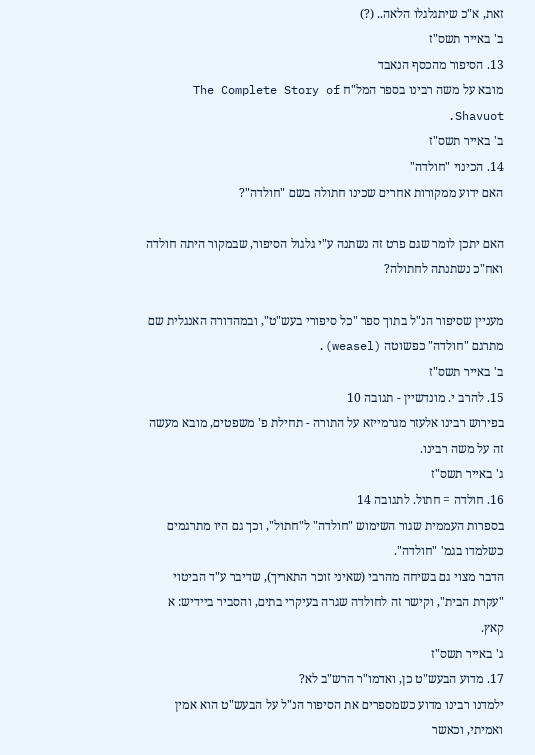זאת, א"כ שיתגלגלו הלאה.. (?)
ב' באייר תשס"ז
13. הסיפור מהכסף הנאבד
מובא על משה רבינו בספר המל"ח The Complete Story of Shavuot.
ב' באייר תשס"ז
14. הכינוי "חולדה"
האם ידוע ממקורות אחרים שכינו חתולה בשם "חולדה"?

האם יתכן לומר שגם פרט זה נשתנה ע"י גלגול הסיפור, שבמקור היתה חולדה ואח"כ נשתנתה לחתולה?

מעניין שסיפור הנ"ל בתוך ספר "כל סיפורי בעש"ט", ובמהדורה האנגלית שם מתרגם "חולדה" כפשוטה (weasel).
ב' באייר תשס"ז
15. להרב י. מונדשיין - תגובה 10
בפירוש רבינו אלעזר מגרמייזא על התורה - תחילת פ' משפטים, מובא מעשה זה על משה רבינו.
ג' באייר תשס"ז
16. חולדה = חתול. לתגובה 14
בספרות העממית שגור השימוש "חולדה" ל"חתול", וכך גם היו מתרגמים כשלמדו בגמ' "חולדה".
הדבר מצוי גם בשיחה מהרבי (שאיני זוכר התאריך), שדיבר ע"ד הביטוי "עקרת הבית", וקישר זה לחולדה שגרה בעיקרי בתים, והסביר ביידיש: א קאץ.
ג' באייר תשס"ז
17. מדוע הבעש"ט כן, ואדמו"ר הרש"ב לא?
ילמדנו רבינו מדוע כשמספרים את הסיפור הנ"ל על הבעש"ט הוא אמין ואמיתי, וכאשר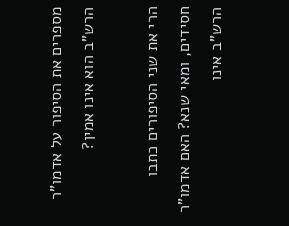מספרים את הסיפור על אדמו"ר הרש"ב הוא אינו אמין?

הרי את שני הסיפורים כתבו חסידים, ומאי שנא? האם אדמו"ר הרש"ב אינו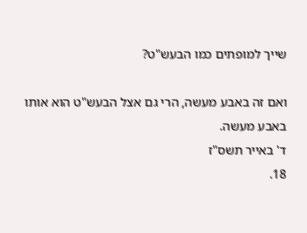שייך למופתים כמו הבעש"ט?

ואם זה באבע מעשה, הרי גם אצל הבעש"ט הוא אותו באבע מעשה.
ד' באייר תשס"ז
18.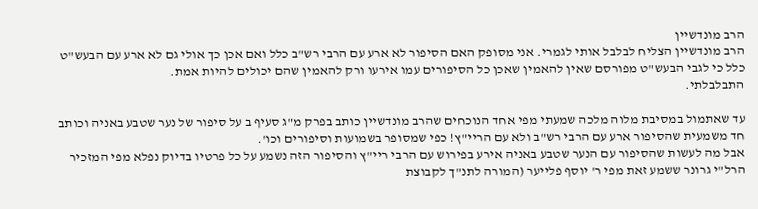הרב מונדשיין
הרב מונדשיין הצליח לבלבל אותי לגמרי. אני מסופק האם הסיפור לא ארע עם הרבי רש"ב כלל ואם אכן כך אולי גם לא ארע עם הבעש"ט כלל כי לגבי הבעש"ט מפורסם שאין להאמין שאכן כל הסיפורים עמו אירעו ורק להאמין שהם יכולים להיות אמת.
התבלבלתי.

עד שאתמול במסיבת מלוה מלכה שמעתי מפי אחד הנוכחים שהרב מונדשיין כותב בפרק מ"ג סעיף ב על סיפור של נער שטבע באניה וכותב חד משמעית שהסיפור ארע עם הרבי רש"ב ולא עם הריי"ץ! כפי שמסופר בשמועות וסיפורים וכו'.
אבל מה לעשות שהסיפור עם הנער שטבע באניה אירע בפירוש עם הרבי ריי"ץ והסיפור הזה נשמע על כל פרטיו בדיוק נפלא מפי המזכיר הרל"י גרונר ששמע זאת מפי ר' יוסף פלייער (המורה לתנ"ך לקבוצת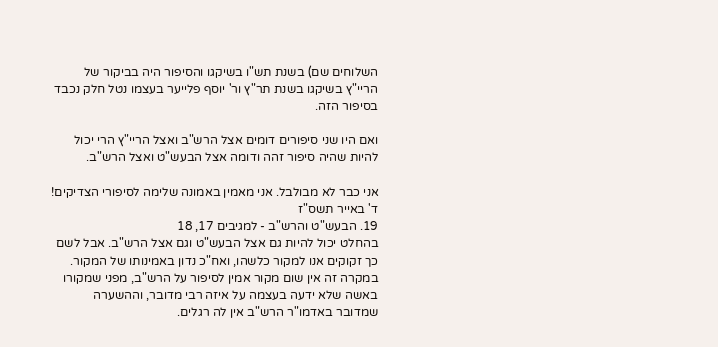השלוחים שם) בשנת תש"ו בשיקגו והסיפור היה בביקור של הריי"ץ בשיקגו בשנת תר"ץ ור' יוסף פלייער בעצמו נטל חלק נכבד בסיפור הזה.

ואם היו שני סיפורים דומים אצל הרש"ב ואצל הריי"ץ הרי יכול להיות שהיה סיפור זהה ודומה אצל הבעש"ט ואצל הרש"ב.

אני כבר לא מבולבל. אני מאמין באמונה שלימה לסיפורי הצדיקים!
ד' באייר תשס"ז
19. הבעש"ט והרש"ב - למגיבים 17, 18
בהחלט יכול להיות גם אצל הבעש"ט וגם אצל הרש"ב. אבל לשם כך זקוקים אנו למקור כלשהו, ואח"כ נדון באמינותו של המקור.
במקרה זה אין שום מקור אמין לסיפור על הרש"ב, מפני שמקורו באשה שלא ידעה בעצמה על איזה רבי מדובר, וההשערה שמדובר באדמו"ר הרש"ב אין לה רגלים.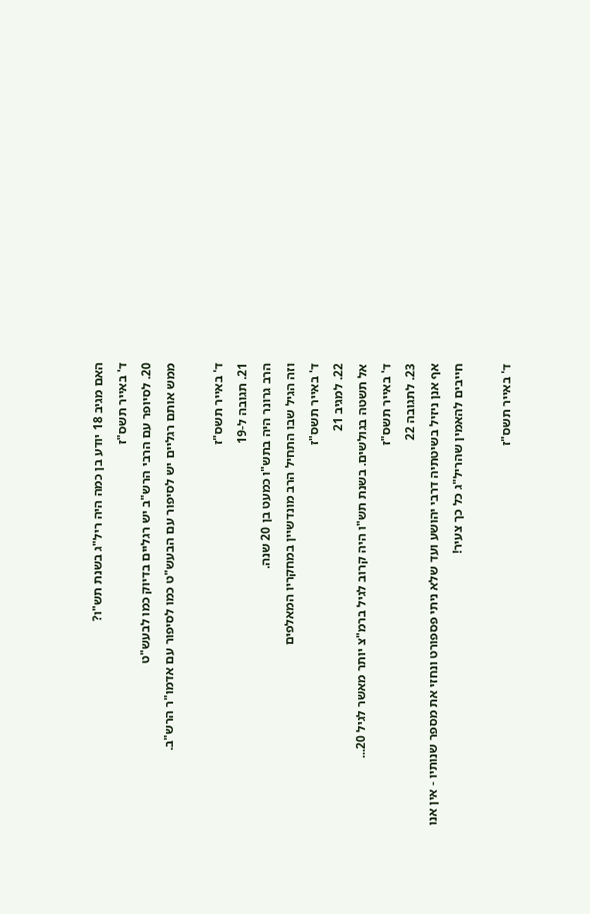האם מגיב 18 יודע בן כמה היה ריל"ג בשנת תש"ו?
ד' באייר תשס"ז
20. לסיופר עם הרבי הרש"ב יש רגליים בדיוק כמו לבעש"ט
ממש אותם רגליים יש לסיפור עם הבעש"ט כמו לסיפור עם אדמו"ר הרש"ב.

ד' באייר תשס"ז
21. תגובה ל-19
הרב גרונר היה בתש"ו כמעט בן 20 שנה.
וזה הגיל שבו התחיל הרב מונדשיין במחקריו המאלפים
ד' באייר תשס"ז
22. למגיב 21
אל תשטה בגולשים. בשנת תש"ו היה קרוב לגיל ברמ"צ יותר מאשר לגיל 20...
ד' באייר תשס"ז
23. לתגובה 22
אף אנן ניזיל בשיטתיה דרבי יהושע ועד שלא ניתי פספורט ונחזי את מספר שנותיו - אין אנו חייבים להאמין שהריל"ג כל כך צעיר!

ד' באייר תשס"ז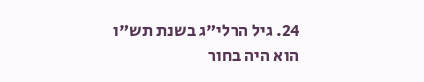24. גיל הרלי"ג בשנת תש"ו
הוא היה בחור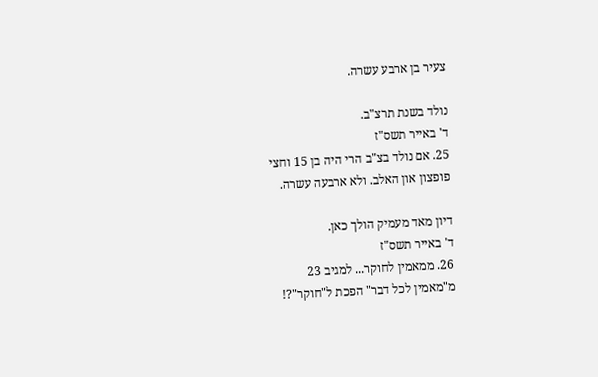צעיר בן ארבע עשרה.

נולד בשנת תרצ"ב.
ד' באייר תשס"ז
25. אם נולד בצ"ב הרי היה בן 15 וחצי
פופצון און האלב. ולא ארבעה עשרה.

דיון מאד מעמיק הולך כאן.
ד' באייר תשס"ז
26. ממאמין לחוקר... למגיב 23
מ"מאמין לכל דבר" הפכת ל"חוקר"?!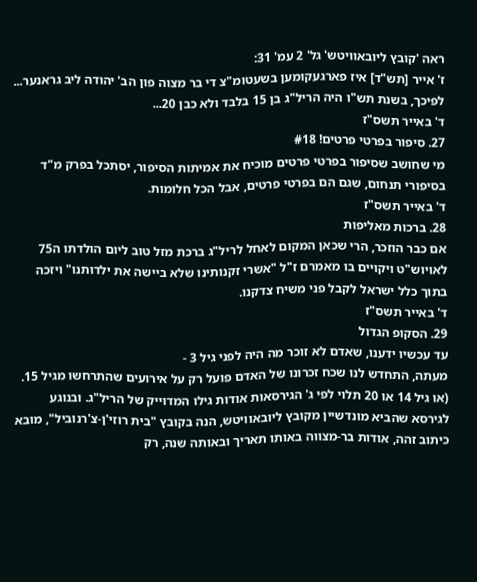ראה 'קובץ ליובאוויטש' גל' 2 עמ' 31:
ז' אייר [תש"ד] איז פארגעקומען בשעטומ"צ די בר מצוה פון הב' יהודה ליב גראנער...
לפיכך, בשנת תש"ו היה הריל"ג בן 15 בלבד ולא כבן 20...
ד' באייר תשס"ז
27. סיפור בפרטי פרטים! #18
מי שחושב שסיפור בפרטי פרטים מוכיח את אמיתות הסיפור, יסתכל בפרק מ"ד בסיפורי תנחום, שגם הם בפרטי פרטים, אבל הכל חלומות.
ד' באייר תשס"ז
28. ברכות מאליפות
אם כבר הוזכר, הרי שכאן המקום לאחל לריל"ג ברכת מזל טוב ליום הולדתו ה75 לאויוש"ט ויקויים בו מאמרם ז"ל "אשרי זקנותינו שלא ביישה את ילדותנו" ויזכה בתוך כלל ישראל לקבל פני משיח צדקנו.
ד' באייר תשס"ז
29. הסקופ הגדול
עד עכשיו ידענו, שאדם לא זוכר מה היה לפני גיל 3 -
מעתה, התחדש לנו שכח זכרונו של האדם פועל רק על אירועים שהתרחשו מגיל 15. (או גיל 14 או 20 תלוי לפי ג' הגירסאות אודות גילו המדוייק של הריל"ג. ובנוגע לגירסא שהביא מונדשיין מקובץ ליובאוויטש, הנה בקובץ "בית רוזי'ן-צ'רנוביל", מובא כיתוב זהה, אודות בר-מצווה באותו תאריך ובאותה שנה, רק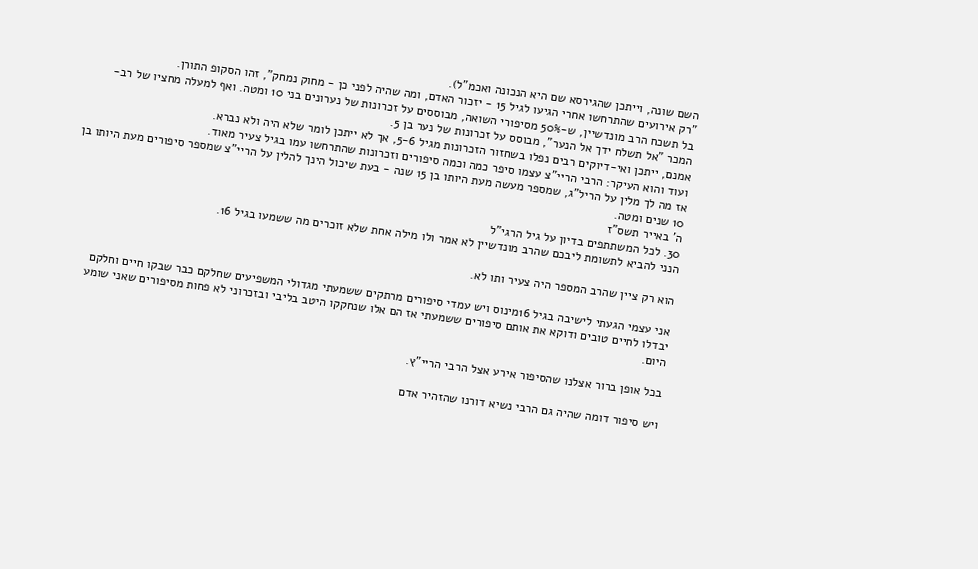השם שונה, וייתכן שהגירסא שם היא הנכונה ואכמ"ל).
"רק אירועים שהתרחשו אחרי הגיעו לגיל 15 - יזכור האדם, ומה שהיה לפני כן - מחוק נמחק", זהו הסקופ התורן.
בל תשכח הרב מונדשיין, ש-50% מסיפורי השואה, מבוססים על זכרונות של נערונים בני 10 ומטה. ואף למעלה מחציו של רב-המכר "אל תשלח ידך אל הנער", מבוסס על זכרונות של נער בן 5.
אמנם, ייתכן ואי-דיוקים רבים נפלו בשחזור הזכרונות מגיל 5-6, אך לא ייתכן לומר שלא היה ולא נברא.
ועוד והוא העיקר: הרבי הריי"צ עצמו סיפר כמה וכמה סיפורים וזכרונות שהתרחשו עמו בגיל צעיר מאוד.
אז מה לך מלין על הריל"ג, שמספר מעשה מעת היותו בן 15 שנה - בעת שיכול הינך להלין על הריי"צ שמספר סיפורים מעת היותו בן 10 שנים ומטה.
ה' באייר תשס"ז
30. לכל המשתתפים בדיון על גיל הרגי"ל
הנני להביא לתשומת ליבכם שהרב מונדשיין לא אמר ולו מילה אחת שלא זוכרים מה ששמעו בגיל 16.

הוא רק ציין שהרב המספר היה צעיר ותו לא.

אני עצמי הגעתי לישיבה בגיל 16מינוס ויש עמדי סיפורים מרתקים ששמעתי מגדולי המשפיעים שחלקם כבר שבקו חיים וחלקם יבדלו לחיים טובים ודוקא את אותם סיפורים ששמעתי אז הם אלו שנחקקו היטב בליבי ובזכרוני לא פחות מסיפורים שאני שומע היום.

בכל אופן ברור אצלנו שהסיפור אירע אצל הרבי הריי"ץ.

ויש סיפור דומה שהיה גם הרבי נשיא דורנו שהזהיר אדם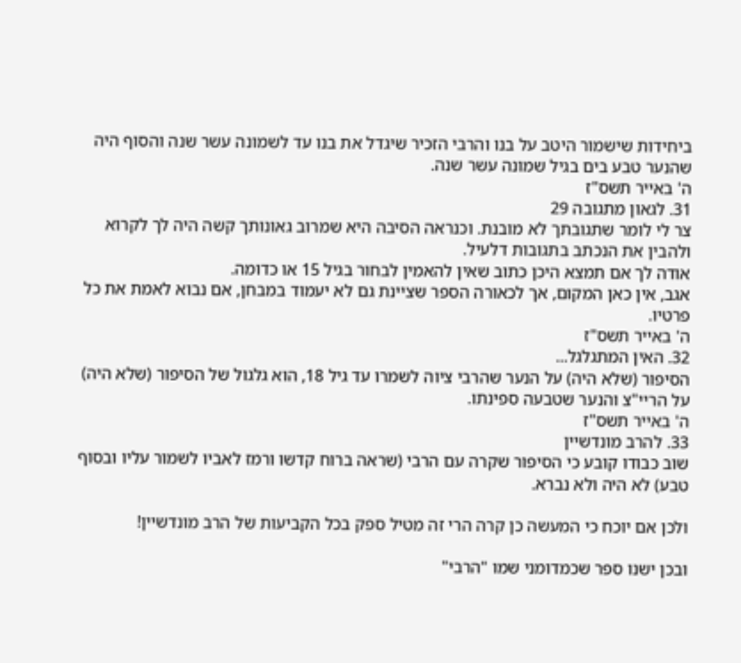ביחידות שישמור היטב על בנו והרבי הזכיר שיגדל את בנו עד לשמונה עשר שנה והסוף היה שהנער טבע בים בגיל שמונה עשר שנה.
ה' באייר תשס"ז
31. לגאון מתגובה 29
צר לי לומר שתגובתך לא מובנת. וכנראה הסיבה היא שמרוב גאונותך קשה היה לך לקרוא ולהבין את הנכתב בתגובות דלעיל.
אודה לך אם תמצא היכן כתוב שאין להאמין לבחור בגיל 15 או כדומה.
אגב, אין כאן המקום, אך לכאורה הספר שציינת גם לא יעמוד במבחן, אם נבוא לאמת את כל פרטיו.
ה' באייר תשס"ז
32. האין המתגלגל...
הסיפור (שלא היה) על הנער שהרבי ציוה לשמרו עד גיל 18, הוא גלגול של הסיפור (שלא היה) על הריי"צ והנער שטבעה ספינתו.
ה' באייר תשס"ז
33. להרב מונדשיין
שוב כבודו קובע כי הסיפור שקרה עם הרבי (שראה ברוח קדשו ורמז לאביו לשמור עליו ובסוף טבע) לא היה ולא נברא.

ולכן אם יוכח כי המעשה כן קרה הרי זה מטיל ספק בכל הקביעות של הרב מונדשיין!

ובכן ישנו ספר שכמדומני שמו "הרבי"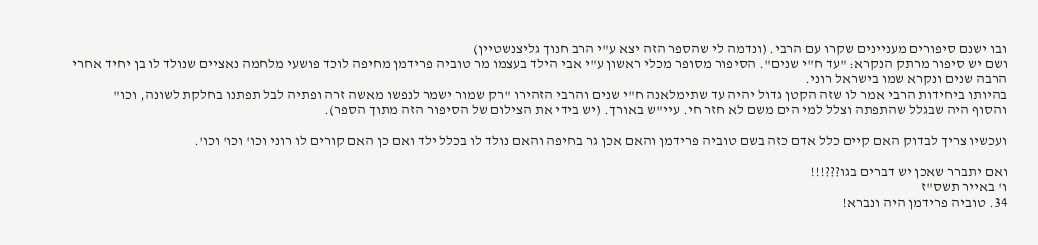ובו ישנם סיפורים מעניינים שקרו עם הרבי. (ונדמה לי שהספר הזה יצא ע"י הרב חנוך גליצנשטיין)
ושם יש סיפור מרתק הנקרא: "עד ח"י שנים". הסיפור מסופר מכלי ראשון ע"י אבי הילד בעצמו מר טוביה פרידמן מחיפה לוכד פושעי מלחמה נאציים שנולד לו בן יחיד אחרי הרבה שנים ונקרא שמו בישראל רוני.
בהיותו ביחידות הרבי אמר לו שזה הקטן גדול יהיה עד שתימלאנה ח"י שנים והרבי הזהירו "רק שמור ישמר לנפשו מאשה זרה ופתיה לבל תפתנו בחלקת לשונה, וכו"
והסוף היה שבגלל שהתפתה וצלל למי הים משם לא חזר חי. עיי"ש באורך. (יש בידי את הצילום של הסיפור הזה מתוך הספר).

ועכשיו צריך לבדוק האם קיים כלל אדם כזה בשם טוביה פרידמן והאם אכן גר בחיפה והאם נולד לו בכלל ילד ואם כן האם קורים לו רוני וכו' וכו' וכו'.

ואם יתברר שאכן יש דברים בגו???!!!
ו' באייר תשס"ז
34. טוביה פרידמן היה ונברא!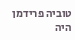טוביה פרידמן היה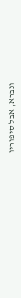ונברא, אבל סיפוריו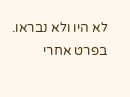לא היו ולא נבראו. בפרט אחרי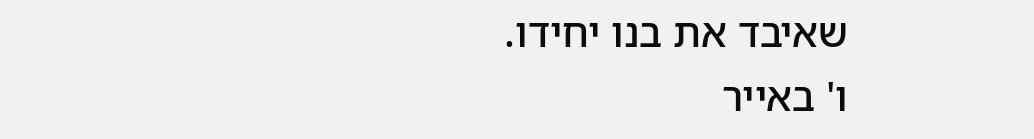שאיבד את בנו יחידו.
ו' באייר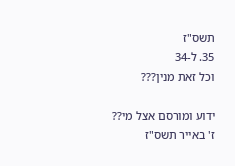תשס"ז
35. ל-34
וכל זאת מנין???

ידוע ומורסם אצל מי??
ז' באייר תשס"ז